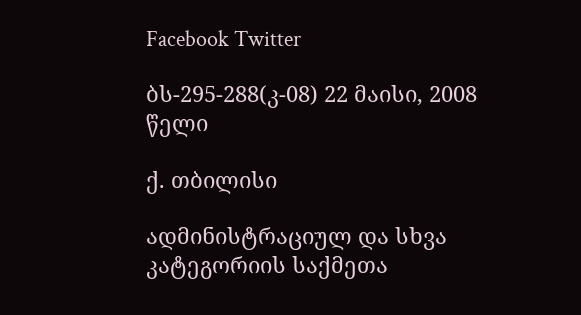Facebook Twitter

ბს-295-288(კ-08) 22 მაისი, 2008 წელი

ქ. თბილისი

ადმინისტრაციულ და სხვა კატეგორიის საქმეთა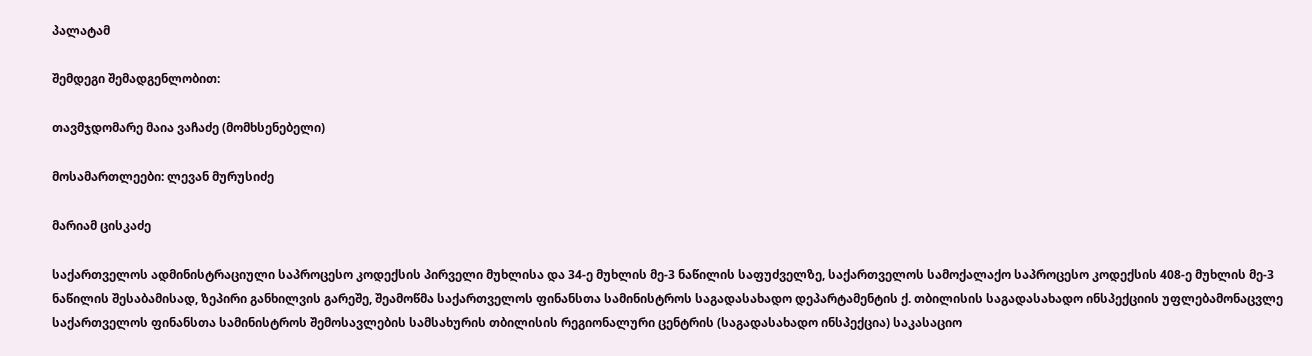პალატამ

შემდეგი შემადგენლობით:

თავმჯდომარე მაია ვაჩაძე (მომხსენებელი)

მოსამართლეები: ლევან მურუსიძე

მარიამ ცისკაძე

საქართველოს ადმინისტრაციული საპროცესო კოდექსის პირველი მუხლისა და 34-ე მუხლის მე-3 ნაწილის საფუძველზე, საქართველოს სამოქალაქო საპროცესო კოდექსის 408-ე მუხლის მე-3 ნაწილის შესაბამისად, ზეპირი განხილვის გარეშე, შეამოწმა საქართველოს ფინანსთა სამინისტროს საგადასახადო დეპარტამენტის ქ. თბილისის საგადასახადო ინსპექციის უფლებამონაცვლე საქართველოს ფინანსთა სამინისტროს შემოსავლების სამსახურის თბილისის რეგიონალური ცენტრის (საგადასახადო ინსპექცია) საკასაციო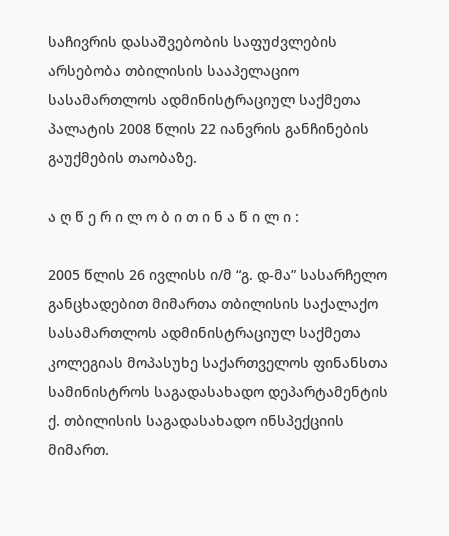საჩივრის დასაშვებობის საფუძვლების არსებობა თბილისის სააპელაციო სასამართლოს ადმინისტრაციულ საქმეთა პალატის 2008 წლის 22 იანვრის განჩინების გაუქმების თაობაზე.

ა ღ წ ე რ ი ლ ო ბ ი თ ი ნ ა წ ი ლ ი :

2005 წლის 26 ივლისს ი/მ “გ. დ-მა” სასარჩელო განცხადებით მიმართა თბილისის საქალაქო სასამართლოს ადმინისტრაციულ საქმეთა კოლეგიას მოპასუხე საქართველოს ფინანსთა სამინისტროს საგადასახადო დეპარტამენტის ქ. თბილისის საგადასახადო ინსპექციის მიმართ.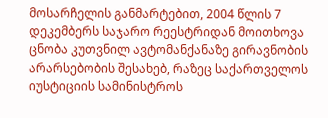მოსარჩელის განმარტებით, 2004 წლის 7 დეკემბერს საჯარო რეესტრიდან მოითხოვა ცნობა კუთვნილ ავტომანქანაზე გირავნობის არარსებობის შესახებ, რაზეც საქართველოს იუსტიციის სამინისტროს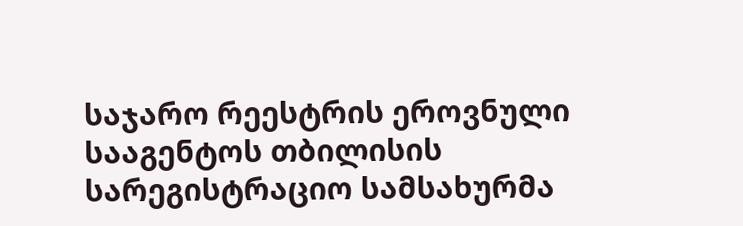საჯარო რეესტრის ეროვნული სააგენტოს თბილისის სარეგისტრაციო სამსახურმა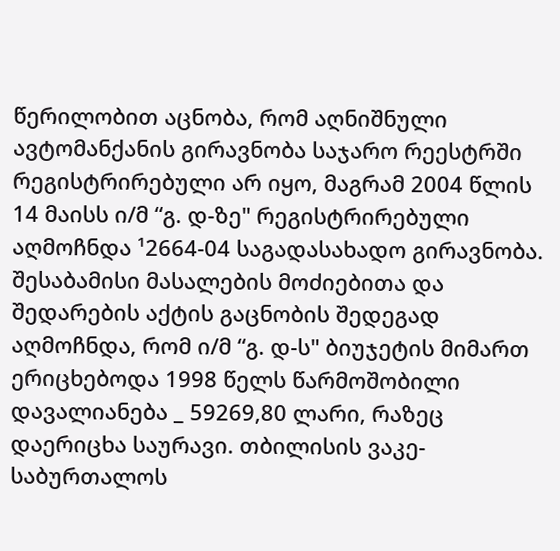წერილობით აცნობა, რომ აღნიშნული ავტომანქანის გირავნობა საჯარო რეესტრში რეგისტრირებული არ იყო, მაგრამ 2004 წლის 14 მაისს ი/მ “გ. დ-ზე" რეგისტრირებული აღმოჩნდა ¹2664-04 საგადასახადო გირავნობა. შესაბამისი მასალების მოძიებითა და შედარების აქტის გაცნობის შედეგად აღმოჩნდა, რომ ი/მ “გ. დ-ს" ბიუჯეტის მიმართ ერიცხებოდა 1998 წელს წარმოშობილი დავალიანება _ 59269,80 ლარი, რაზეც დაერიცხა საურავი. თბილისის ვაკე-საბურთალოს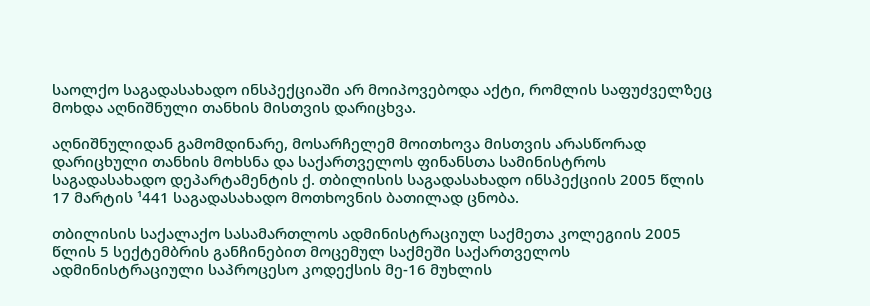საოლქო საგადასახადო ინსპექციაში არ მოიპოვებოდა აქტი, რომლის საფუძველზეც მოხდა აღნიშნული თანხის მისთვის დარიცხვა.

აღნიშნულიდან გამომდინარე, მოსარჩელემ მოითხოვა მისთვის არასწორად დარიცხული თანხის მოხსნა და საქართველოს ფინანსთა სამინისტროს საგადასახადო დეპარტამენტის ქ. თბილისის საგადასახადო ინსპექციის 2005 წლის 17 მარტის ¹441 საგადასახადო მოთხოვნის ბათილად ცნობა.

თბილისის საქალაქო სასამართლოს ადმინისტრაციულ საქმეთა კოლეგიის 2005 წლის 5 სექტემბრის განჩინებით მოცემულ საქმეში საქართველოს ადმინისტრაციული საპროცესო კოდექსის მე-16 მუხლის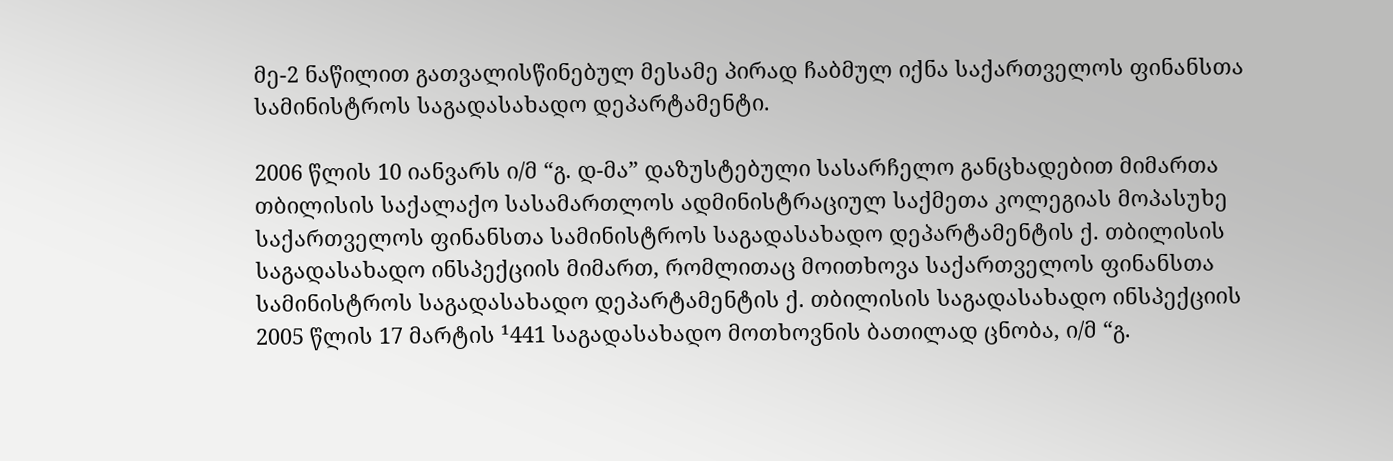მე-2 ნაწილით გათვალისწინებულ მესამე პირად ჩაბმულ იქნა საქართველოს ფინანსთა სამინისტროს საგადასახადო დეპარტამენტი.

2006 წლის 10 იანვარს ი/მ “გ. დ-მა” დაზუსტებული სასარჩელო განცხადებით მიმართა თბილისის საქალაქო სასამართლოს ადმინისტრაციულ საქმეთა კოლეგიას მოპასუხე საქართველოს ფინანსთა სამინისტროს საგადასახადო დეპარტამენტის ქ. თბილისის საგადასახადო ინსპექციის მიმართ, რომლითაც მოითხოვა საქართველოს ფინანსთა სამინისტროს საგადასახადო დეპარტამენტის ქ. თბილისის საგადასახადო ინსპექციის 2005 წლის 17 მარტის ¹441 საგადასახადო მოთხოვნის ბათილად ცნობა, ი/მ “გ.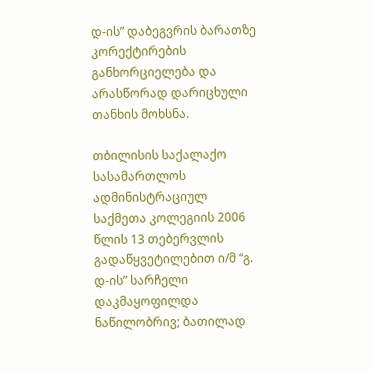დ-ის” დაბეგვრის ბარათზე კორექტირების განხორციელება და არასწორად დარიცხული თანხის მოხსნა.

თბილისის საქალაქო სასამართლოს ადმინისტრაციულ საქმეთა კოლეგიის 2006 წლის 13 თებერვლის გადაწყვეტილებით ი/მ “გ. დ-ის” სარჩელი დაკმაყოფილდა ნაწილობრივ; ბათილად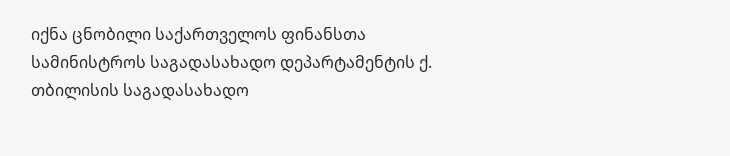იქნა ცნობილი საქართველოს ფინანსთა სამინისტროს საგადასახადო დეპარტამენტის ქ. თბილისის საგადასახადო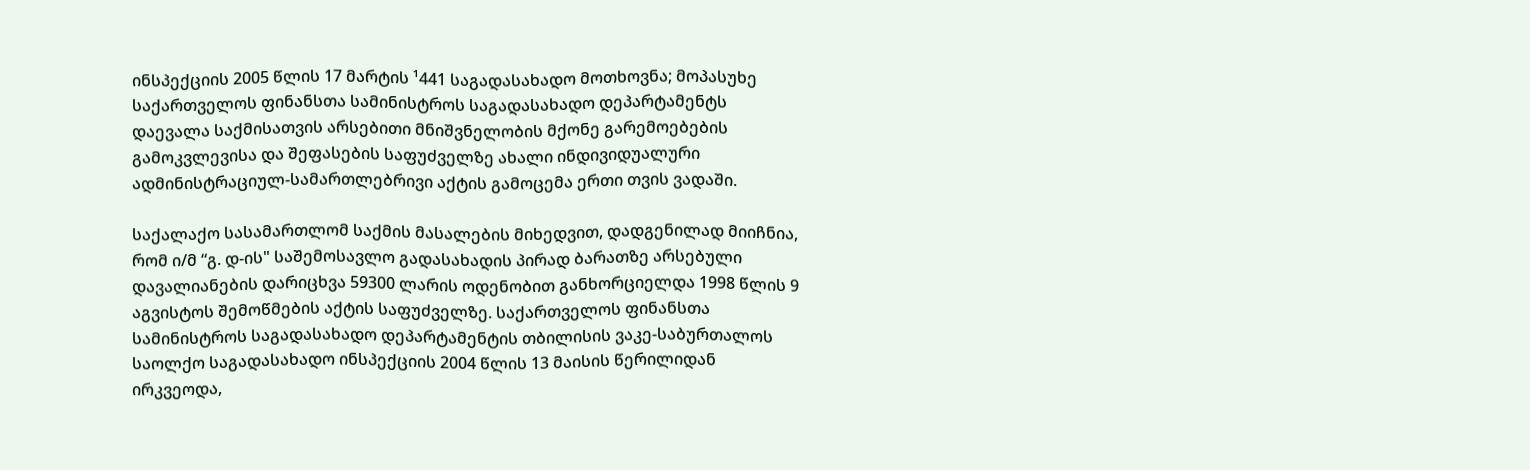ინსპექციის 2005 წლის 17 მარტის ¹441 საგადასახადო მოთხოვნა; მოპასუხე საქართველოს ფინანსთა სამინისტროს საგადასახადო დეპარტამენტს დაევალა საქმისათვის არსებითი მნიშვნელობის მქონე გარემოებების გამოკვლევისა და შეფასების საფუძველზე ახალი ინდივიდუალური ადმინისტრაციულ-სამართლებრივი აქტის გამოცემა ერთი თვის ვადაში.

საქალაქო სასამართლომ საქმის მასალების მიხედვით, დადგენილად მიიჩნია, რომ ი/მ “გ. დ-ის" საშემოსავლო გადასახადის პირად ბარათზე არსებული დავალიანების დარიცხვა 59300 ლარის ოდენობით განხორციელდა 1998 წლის 9 აგვისტოს შემოწმების აქტის საფუძველზე. საქართველოს ფინანსთა სამინისტროს საგადასახადო დეპარტამენტის თბილისის ვაკე-საბურთალოს საოლქო საგადასახადო ინსპექციის 2004 წლის 13 მაისის წერილიდან ირკვეოდა,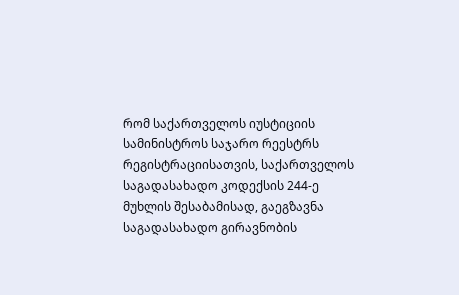რომ საქართველოს იუსტიციის სამინისტროს საჯარო რეესტრს რეგისტრაციისათვის, საქართველოს საგადასახადო კოდექსის 244-ე მუხლის შესაბამისად, გაეგზავნა საგადასახადო გირავნობის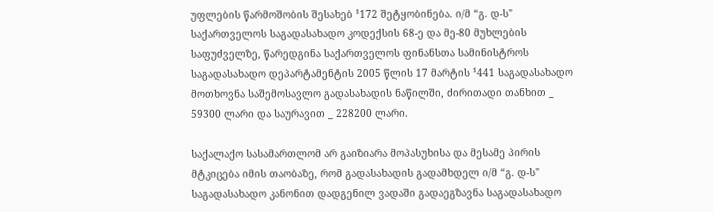უფლების წარმოშობის შესახებ ¹172 შეტყობინება. ი/მ “გ. დ-ს" საქართველოს საგადასახადო კოდექსის 68-ე და მე-80 მუხლების საფუძველზე, წარედგინა საქართველოს ფინანსთა სამინისტროს საგადასახადო დეპარტამენტის 2005 წლის 17 მარტის ¹441 საგადასახადო მოთხოვნა საშემოსავლო გადასახადის ნაწილში, ძირითადი თანხით _ 59300 ლარი და საურავით _ 228200 ლარი.

საქალაქო სასამართლომ არ გაიზიარა მოპასუხისა და მესამე პირის მტკიცება იმის თაობაზე, რომ გადასახადის გადამხდელ ი/მ “გ. დ-ს" საგადასახადო კანონით დადგენილ ვადაში გადაეგზავნა საგადასახადო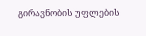გირავნობის უფლების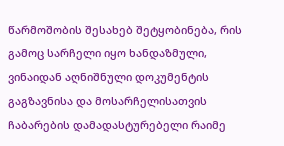წარმოშობის შესახებ შეტყობინება, რის გამოც სარჩელი იყო ხანდაზმული, ვინაიდან აღნიშნული დოკუმენტის გაგზავნისა და მოსარჩელისათვის ჩაბარების დამადასტურებელი რაიმე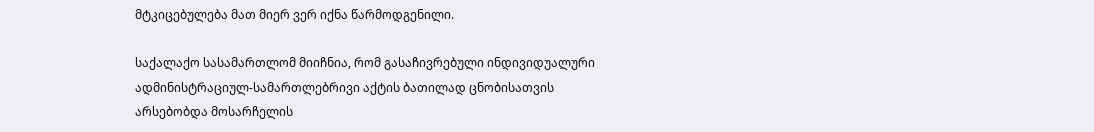მტკიცებულება მათ მიერ ვერ იქნა წარმოდგენილი.

საქალაქო სასამართლომ მიიჩნია, რომ გასაჩივრებული ინდივიდუალური ადმინისტრაციულ-სამართლებრივი აქტის ბათილად ცნობისათვის არსებობდა მოსარჩელის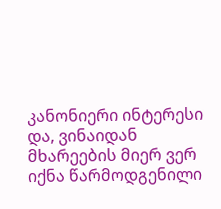კანონიერი ინტერესი და, ვინაიდან მხარეების მიერ ვერ იქნა წარმოდგენილი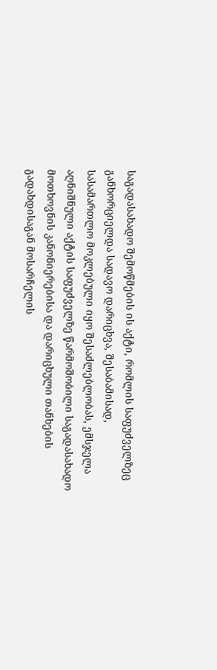საგადასახადო შემოწმების ის აქტი, რომლის საფუძველზეც განხორციელდა სადავო დარიცხვა, შესაბამისად, სასამართლო მოკლებული იყო შესაძლებლობას, ემსჯელა აღნიშნული აქტის საფუძველზე წარმოშობილი საგადასახადო მოთხოვნის კანონიერებისა და დარიცხული თანხების გადახდისაგან მოსარჩელის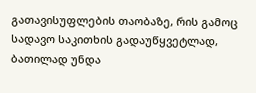გათავისუფლების თაობაზე, რის გამოც სადავო საკითხის გადაუწყვეტლად, ბათილად უნდა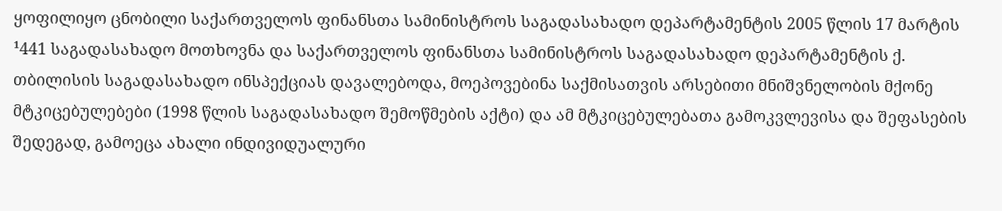ყოფილიყო ცნობილი საქართველოს ფინანსთა სამინისტროს საგადასახადო დეპარტამენტის 2005 წლის 17 მარტის ¹441 საგადასახადო მოთხოვნა და საქართველოს ფინანსთა სამინისტროს საგადასახადო დეპარტამენტის ქ. თბილისის საგადასახადო ინსპექციას დავალებოდა, მოეპოვებინა საქმისათვის არსებითი მნიშვნელობის მქონე მტკიცებულებები (1998 წლის საგადასახადო შემოწმების აქტი) და ამ მტკიცებულებათა გამოკვლევისა და შეფასების შედეგად, გამოეცა ახალი ინდივიდუალური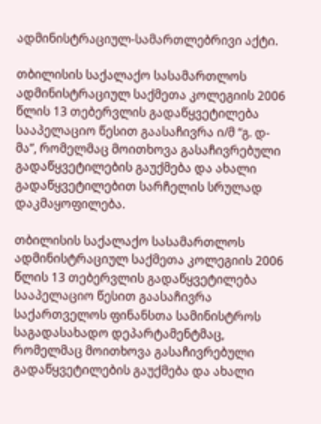ადმინისტრაციულ-სამართლებრივი აქტი.

თბილისის საქალაქო სასამართლოს ადმინისტრაციულ საქმეთა კოლეგიის 2006 წლის 13 თებერვლის გადაწყვეტილება სააპელაციო წესით გაასაჩივრა ი/მ “გ. დ-მა”, რომელმაც მოითხოვა გასაჩივრებული გადაწყვეტილების გაუქმება და ახალი გადაწყვეტილებით სარჩელის სრულად დაკმაყოფილება.

თბილისის საქალაქო სასამართლოს ადმინისტრაციულ საქმეთა კოლეგიის 2006 წლის 13 თებერვლის გადაწყვეტილება სააპელაციო წესით გაასაჩივრა საქართველოს ფინანსთა სამინისტროს საგადასახადო დეპარტამენტმაც, რომელმაც მოითხოვა გასაჩივრებული გადაწყვეტილების გაუქმება და ახალი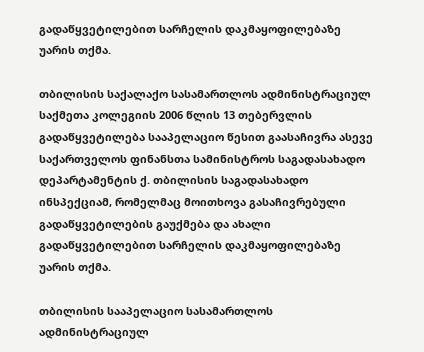გადაწყვეტილებით სარჩელის დაკმაყოფილებაზე უარის თქმა.

თბილისის საქალაქო სასამართლოს ადმინისტრაციულ საქმეთა კოლეგიის 2006 წლის 13 თებერვლის გადაწყვეტილება სააპელაციო წესით გაასაჩივრა ასევე საქართველოს ფინანსთა სამინისტროს საგადასახადო დეპარტამენტის ქ. თბილისის საგადასახადო ინსპექციამ, რომელმაც მოითხოვა გასაჩივრებული გადაწყვეტილების გაუქმება და ახალი გადაწყვეტილებით სარჩელის დაკმაყოფილებაზე უარის თქმა.

თბილისის სააპელაციო სასამართლოს ადმინისტრაციულ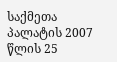საქმეთა პალატის 2007 წლის 25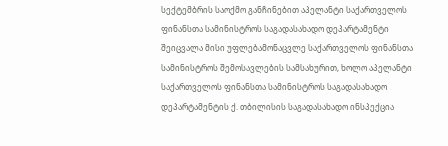სექტემბრის საოქმო განჩინებით აპელანტი საქართველოს ფინანსთა სამინისტროს საგადასახადო დეპარტამენტი შეიცვალა მისი უფლებამონაცვლე საქართველოს ფინანსთა სამინისტროს შემოსავლების სამსახურით, ხოლო აპელანტი საქართველოს ფინანსთა სამინისტროს საგადასახადო დეპარტამენტის ქ. თბილისის საგადასახადო ინსპექცია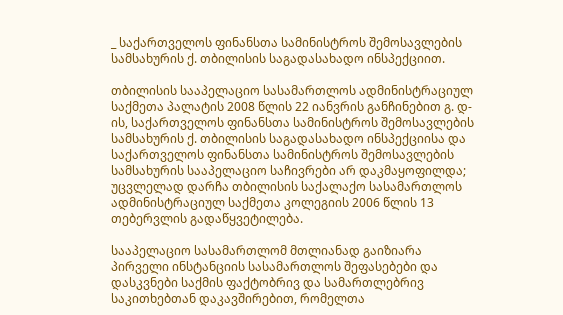_ საქართველოს ფინანსთა სამინისტროს შემოსავლების სამსახურის ქ. თბილისის საგადასახადო ინსპექციით.

თბილისის სააპელაციო სასამართლოს ადმინისტრაციულ საქმეთა პალატის 2008 წლის 22 იანვრის განჩინებით გ. დ-ის, საქართველოს ფინანსთა სამინისტროს შემოსავლების სამსახურის ქ. თბილისის საგადასახადო ინსპექციისა და საქართველოს ფინანსთა სამინისტროს შემოსავლების სამსახურის სააპელაციო საჩივრები არ დაკმაყოფილდა; უცვლელად დარჩა თბილისის საქალაქო სასამართლოს ადმინისტრაციულ საქმეთა კოლეგიის 2006 წლის 13 თებერვლის გადაწყვეტილება.

სააპელაციო სასამართლომ მთლიანად გაიზიარა პირველი ინსტანციის სასამართლოს შეფასებები და დასკვნები საქმის ფაქტობრივ და სამართლებრივ საკითხებთან დაკავშირებით, რომელთა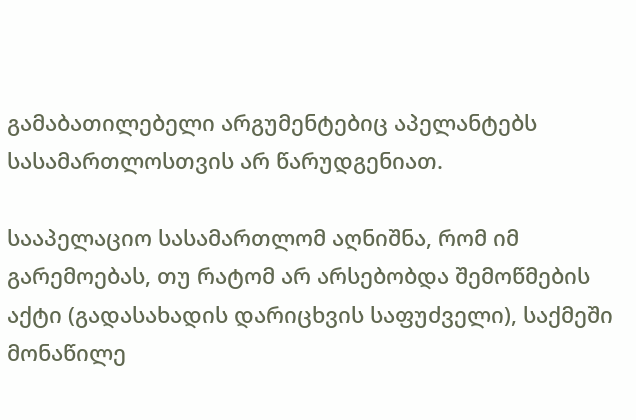გამაბათილებელი არგუმენტებიც აპელანტებს სასამართლოსთვის არ წარუდგენიათ.

სააპელაციო სასამართლომ აღნიშნა, რომ იმ გარემოებას, თუ რატომ არ არსებობდა შემოწმების აქტი (გადასახადის დარიცხვის საფუძველი), საქმეში მონაწილე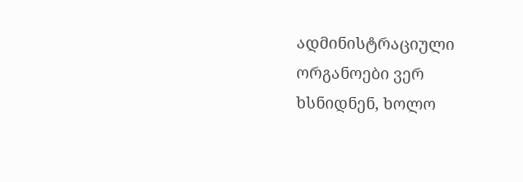ადმინისტრაციული ორგანოები ვერ ხსნიდნენ, ხოლო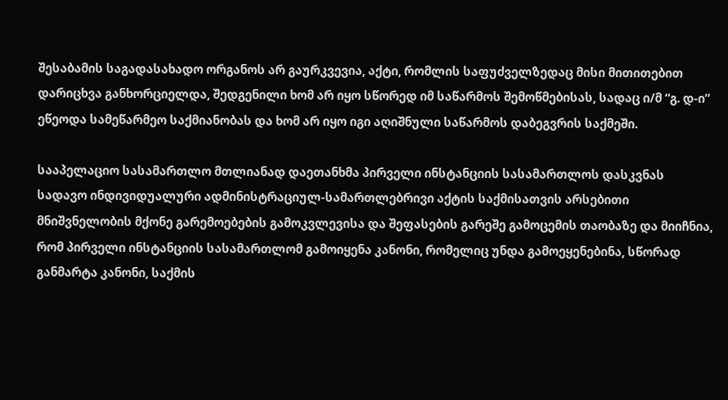შესაბამის საგადასახადო ორგანოს არ გაურკვევია, აქტი, რომლის საფუძველზედაც მისი მითითებით დარიცხვა განხორციელდა, შედგენილი ხომ არ იყო სწორედ იმ საწარმოს შემოწმებისას, სადაც ი/მ “გ. დ-ი” ეწეოდა სამეწარმეო საქმიანობას და ხომ არ იყო იგი აღიშნული საწარმოს დაბეგვრის საქმეში.

სააპელაციო სასამართლო მთლიანად დაეთანხმა პირველი ინსტანციის სასამართლოს დასკვნას სადავო ინდივიდუალური ადმინისტრაციულ-სამართლებრივი აქტის საქმისათვის არსებითი მნიშვნელობის მქონე გარემოებების გამოკვლევისა და შეფასების გარეშე გამოცემის თაობაზე და მიიჩნია, რომ პირველი ინსტანციის სასამართლომ გამოიყენა კანონი, რომელიც უნდა გამოეყენებინა, სწორად განმარტა კანონი, საქმის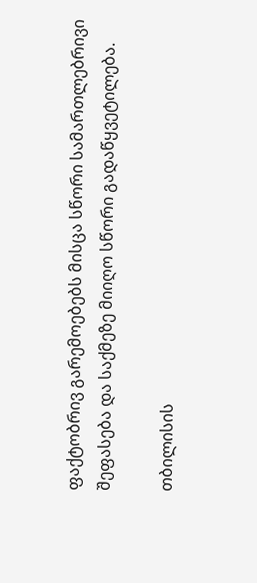ფაქტობრივ გარემოებებს მისცა სწორი სამართლებრივი შეფასება და საქმეზე მიიღო სწორი გადაწყვეტილება.

თბილისის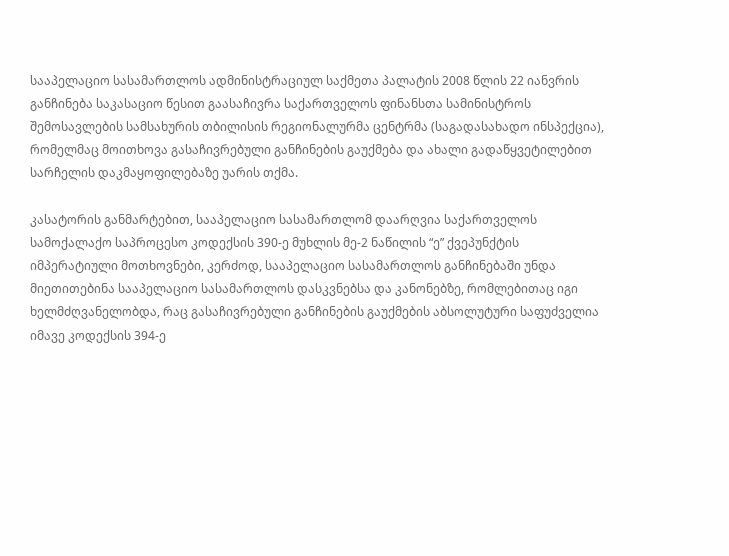სააპელაციო სასამართლოს ადმინისტრაციულ საქმეთა პალატის 2008 წლის 22 იანვრის განჩინება საკასაციო წესით გაასაჩივრა საქართველოს ფინანსთა სამინისტროს შემოსავლების სამსახურის თბილისის რეგიონალურმა ცენტრმა (საგადასახადო ინსპექცია), რომელმაც მოითხოვა გასაჩივრებული განჩინების გაუქმება და ახალი გადაწყვეტილებით სარჩელის დაკმაყოფილებაზე უარის თქმა.

კასატორის განმარტებით, სააპელაციო სასამართლომ დაარღვია საქართველოს სამოქალაქო საპროცესო კოდექსის 390-ე მუხლის მე-2 ნაწილის “ე” ქვეპუნქტის იმპერატიული მოთხოვნები, კერძოდ, სააპელაციო სასამართლოს განჩინებაში უნდა მიეთითებინა სააპელაციო სასამართლოს დასკვნებსა და კანონებზე, რომლებითაც იგი ხელმძღვანელობდა, რაც გასაჩივრებული განჩინების გაუქმების აბსოლუტური საფუძველია იმავე კოდექსის 394-ე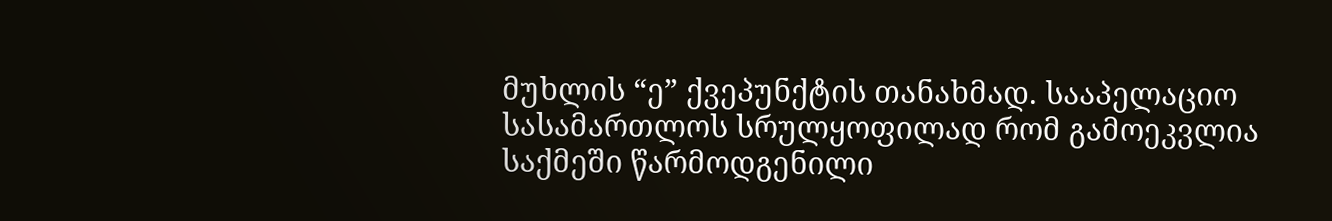მუხლის “ე” ქვეპუნქტის თანახმად. სააპელაციო სასამართლოს სრულყოფილად რომ გამოეკვლია საქმეში წარმოდგენილი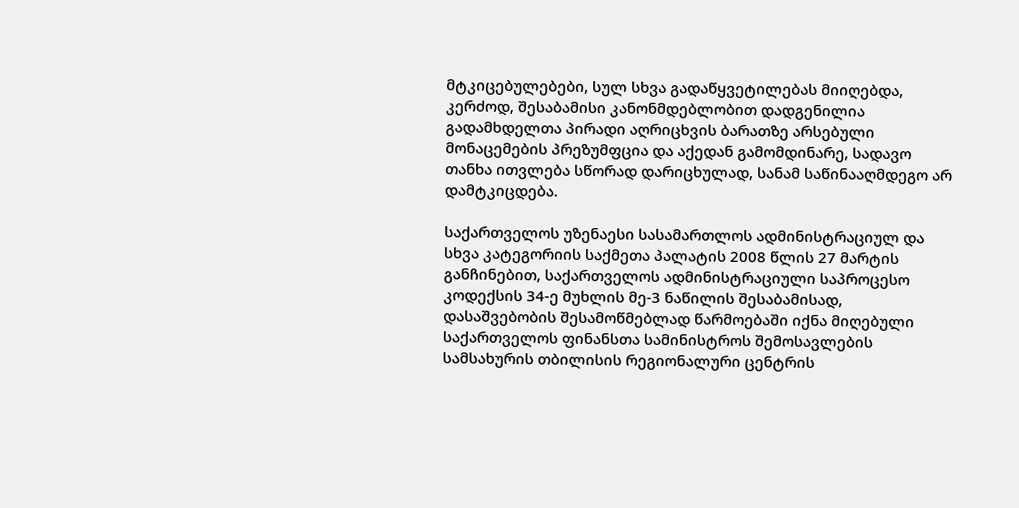მტკიცებულებები, სულ სხვა გადაწყვეტილებას მიიღებდა, კერძოდ, შესაბამისი კანონმდებლობით დადგენილია გადამხდელთა პირადი აღრიცხვის ბარათზე არსებული მონაცემების პრეზუმფცია და აქედან გამომდინარე, სადავო თანხა ითვლება სწორად დარიცხულად, სანამ საწინააღმდეგო არ დამტკიცდება.

საქართველოს უზენაესი სასამართლოს ადმინისტრაციულ და სხვა კატეგორიის საქმეთა პალატის 2008 წლის 27 მარტის განჩინებით, საქართველოს ადმინისტრაციული საპროცესო კოდექსის 34-ე მუხლის მე-3 ნაწილის შესაბამისად, დასაშვებობის შესამოწმებლად წარმოებაში იქნა მიღებული საქართველოს ფინანსთა სამინისტროს შემოსავლების სამსახურის თბილისის რეგიონალური ცენტრის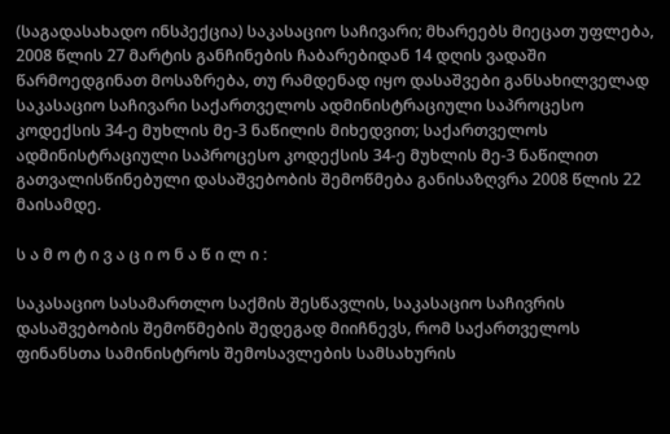(საგადასახადო ინსპექცია) საკასაციო საჩივარი; მხარეებს მიეცათ უფლება, 2008 წლის 27 მარტის განჩინების ჩაბარებიდან 14 დღის ვადაში წარმოედგინათ მოსაზრება, თუ რამდენად იყო დასაშვები განსახილველად საკასაციო საჩივარი საქართველოს ადმინისტრაციული საპროცესო კოდექსის 34-ე მუხლის მე-3 ნაწილის მიხედვით; საქართველოს ადმინისტრაციული საპროცესო კოდექსის 34-ე მუხლის მე-3 ნაწილით გათვალისწინებული დასაშვებობის შემოწმება განისაზღვრა 2008 წლის 22 მაისამდე.

ს ა მ ო ტ ი ვ ა ც ი ო ნ ა წ ი ლ ი :

საკასაციო სასამართლო საქმის შესწავლის, საკასაციო საჩივრის დასაშვებობის შემოწმების შედეგად მიიჩნევს, რომ საქართველოს ფინანსთა სამინისტროს შემოსავლების სამსახურის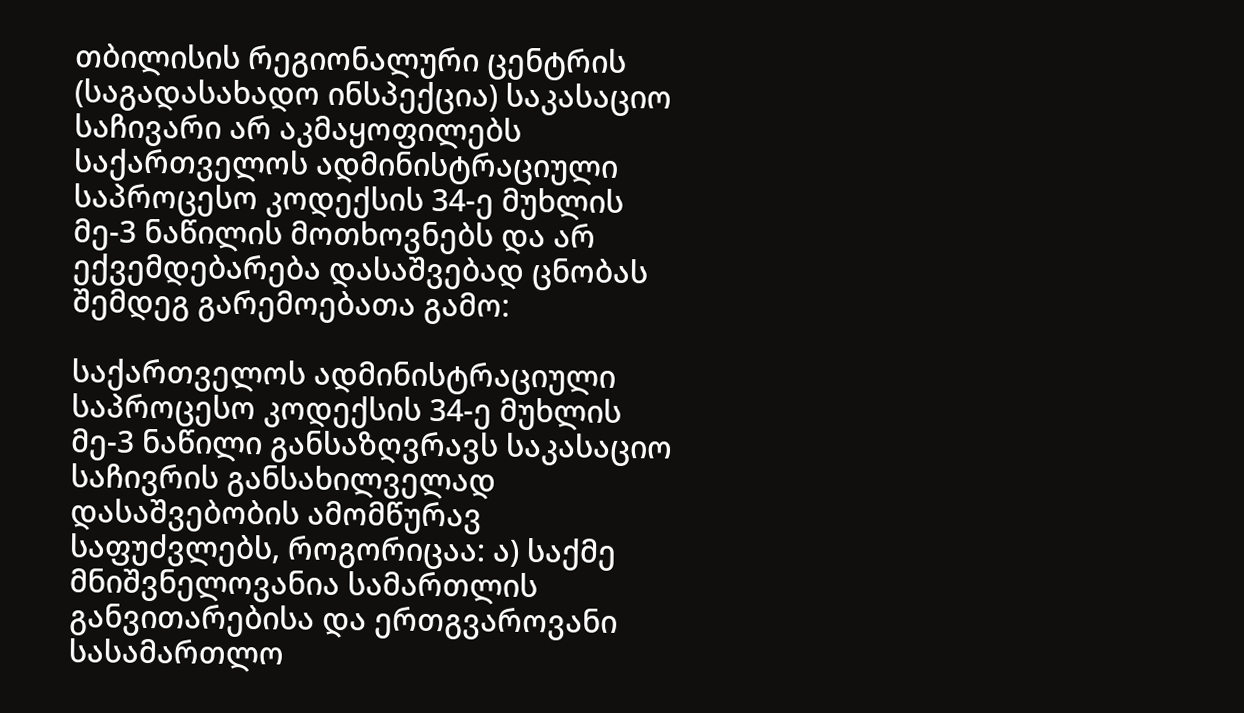თბილისის რეგიონალური ცენტრის (საგადასახადო ინსპექცია) საკასაციო საჩივარი არ აკმაყოფილებს საქართველოს ადმინისტრაციული საპროცესო კოდექსის 34-ე მუხლის მე-3 ნაწილის მოთხოვნებს და არ ექვემდებარება დასაშვებად ცნობას შემდეგ გარემოებათა გამო:

საქართველოს ადმინისტრაციული საპროცესო კოდექსის 34-ე მუხლის მე-3 ნაწილი განსაზღვრავს საკასაციო საჩივრის განსახილველად დასაშვებობის ამომწურავ საფუძვლებს, როგორიცაა: ა) საქმე მნიშვნელოვანია სამართლის განვითარებისა და ერთგვაროვანი სასამართლო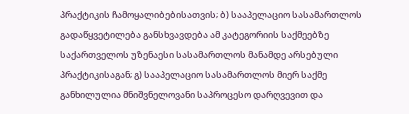პრაქტიკის ჩამოყალიბებისათვის; ბ) სააპელაციო სასამართლოს გადაწყვეტილება განსხვავდება ამ კატეგორიის საქმეებზე საქართველოს უზენაესი სასამართლოს მანამდე არსებული პრაქტიკისაგან; გ) სააპელაციო სასამართლოს მიერ საქმე განხილულია მნიშვნელოვანი საპროცესო დარღვევით და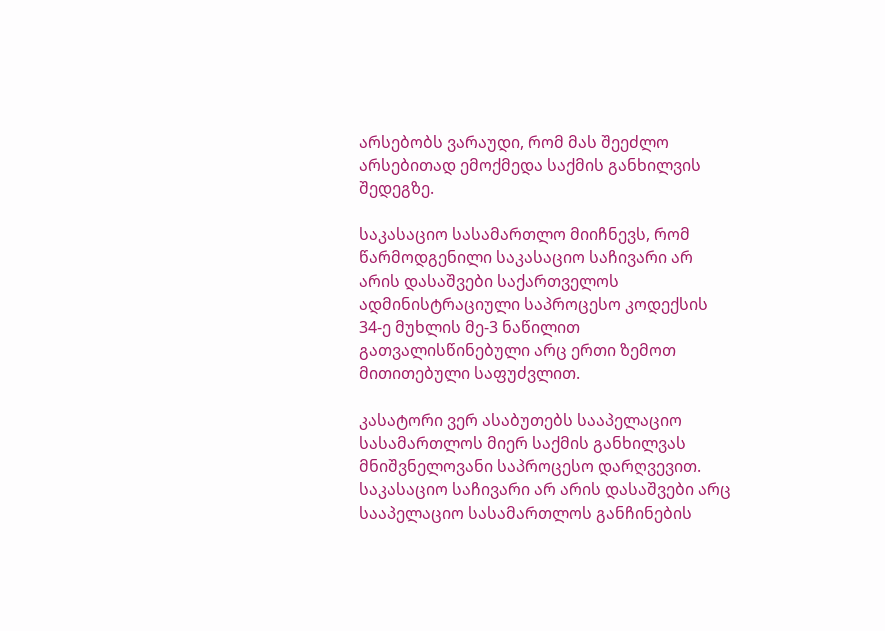არსებობს ვარაუდი, რომ მას შეეძლო არსებითად ემოქმედა საქმის განხილვის შედეგზე.

საკასაციო სასამართლო მიიჩნევს, რომ წარმოდგენილი საკასაციო საჩივარი არ არის დასაშვები საქართველოს ადმინისტრაციული საპროცესო კოდექსის 34-ე მუხლის მე-3 ნაწილით გათვალისწინებული არც ერთი ზემოთ მითითებული საფუძვლით.

კასატორი ვერ ასაბუთებს სააპელაციო სასამართლოს მიერ საქმის განხილვას მნიშვნელოვანი საპროცესო დარღვევით. საკასაციო საჩივარი არ არის დასაშვები არც სააპელაციო სასამართლოს განჩინების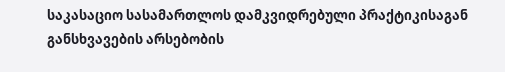საკასაციო სასამართლოს დამკვიდრებული პრაქტიკისაგან განსხვავების არსებობის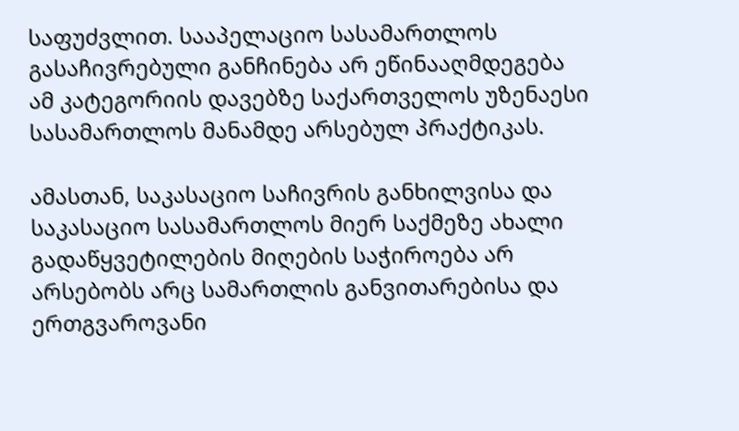საფუძვლით. სააპელაციო სასამართლოს გასაჩივრებული განჩინება არ ეწინააღმდეგება ამ კატეგორიის დავებზე საქართველოს უზენაესი სასამართლოს მანამდე არსებულ პრაქტიკას.

ამასთან, საკასაციო საჩივრის განხილვისა და საკასაციო სასამართლოს მიერ საქმეზე ახალი გადაწყვეტილების მიღების საჭიროება არ არსებობს არც სამართლის განვითარებისა და ერთგვაროვანი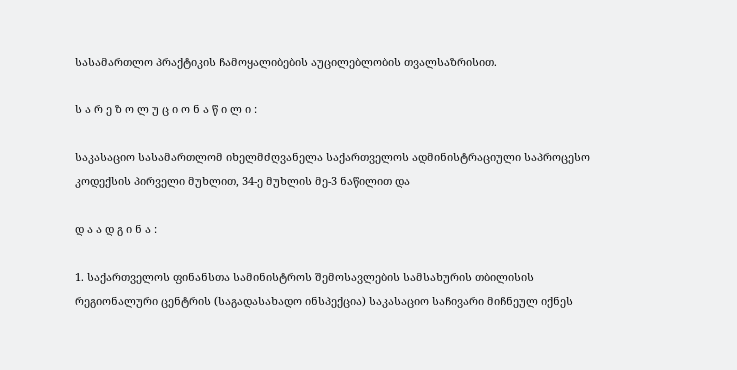სასამართლო პრაქტიკის ჩამოყალიბების აუცილებლობის თვალსაზრისით.

ს ა რ ე ზ ო ლ უ ც ი ო ნ ა წ ი ლ ი :

საკასაციო სასამართლომ იხელმძღვანელა საქართველოს ადმინისტრაციული საპროცესო კოდექსის პირველი მუხლით, 34-ე მუხლის მე-3 ნაწილით და

დ ა ა დ გ ი ნ ა :

1. საქართველოს ფინანსთა სამინისტროს შემოსავლების სამსახურის თბილისის რეგიონალური ცენტრის (საგადასახადო ინსპექცია) საკასაციო საჩივარი მიჩნეულ იქნეს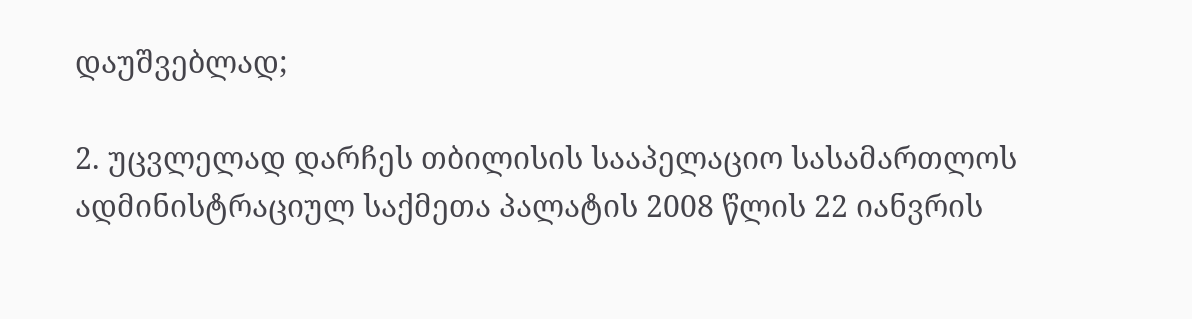დაუშვებლად;

2. უცვლელად დარჩეს თბილისის სააპელაციო სასამართლოს ადმინისტრაციულ საქმეთა პალატის 2008 წლის 22 იანვრის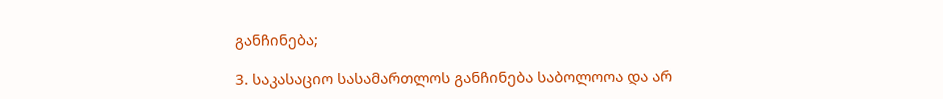განჩინება;

3. საკასაციო სასამართლოს განჩინება საბოლოოა და არ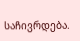საჩივრდება.